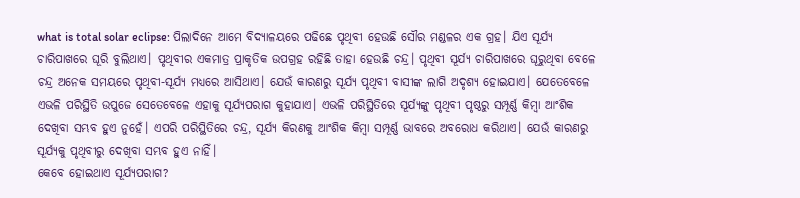what is total solar eclipse: ପିଲାଦିନେ ଆମେ ବିଦ୍ୟାଳୟରେ ପଢିଛେ ପୃଥିବୀ ହେଉଛି ସୌର ମଣ୍ଡଳର ଏକ ଗ୍ରହ। ଯିଏ ସୂର୍ଯ୍ୟ ଚାରିପାଖରେ ଘୂରି ବୁଲିଥାଏ। ପୃଥିବୀର ଏକମାତ୍ର ପ୍ରାକୃତିକ ଉପଗ୍ରହ ରହିଛି ତାହା ହେଉଛି ଚନ୍ଦ୍ର। ପୃଥିବୀ ସୂର୍ଯ୍ୟ ଚାରିପାଖରେ ଘୂରୁଥିବା ବେଳେ ଚନ୍ଦ୍ର ଅନେକ ସମୟରେ ପୃଥିବୀ-ସୂର୍ଯ୍ୟ ମଧ୍ୟରେ ଆସିଥାଏ। ଯେଉଁ କାରଣରୁ ସୂର୍ଯ୍ୟ ପୃଥିବୀ ବାସୀଙ୍କ ଲାଗି ଅଦୃଶ୍ୟ ହୋଇଯାଏ। ଯେତେବେଳେ ଏଭଳି ପରିସ୍ଥିତି ଉପୁଜେ ସେତେବେଳେ ଏହାକୁ ସୂର୍ଯ୍ୟପରାଗ କୁହାଯାଏ। ଏଭଳି ପରିସ୍ଥିତିରେ ସୂର୍ଯ୍ୟଙ୍କୁ ପୃଥିବୀ ପୃଷ୍ଠରୁ ସମ୍ପୂର୍ଣ୍ଣ କିମ୍ବା ଆଂଶିକ ଦେଖିବା ସମ୍ଭବ ହୁଏ ନୁହେଁ। ଏପରି ପରିସ୍ଥିତିରେ ଚନ୍ଦ୍ର, ସୂର୍ଯ୍ୟ କିରଣକୁ ଆଂଶିକ କିମ୍ବା ସମ୍ପୂର୍ଣ୍ଣ ଭାବରେ ଅବରୋଧ କରିଥାଏ। ଯେଉଁ କାରଣରୁ ସୂର୍ଯ୍ୟକୁ ପୃଥିବୀରୁ ଦେଖିବା ସମ୍ଭବ ହୁଏ ନାହିଁ।
କେବେ ହୋଇଥାଏ ସୂର୍ଯ୍ୟପରାଗ?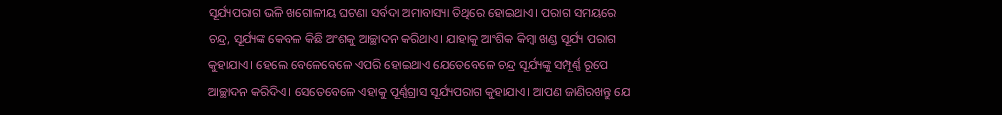ସୂର୍ଯ୍ୟପରାଗ ଭଳି ଖଗୋଳୀୟ ଘଟଣା ସର୍ବଦା ଅମାବାସ୍ୟା ତିଥିରେ ହୋଇଥାଏ। ପରାଗ ସମୟରେ ଚନ୍ଦ୍ର, ସୂର୍ଯ୍ୟଙ୍କ କେବଳ କିଛି ଅଂଶକୁ ଆଚ୍ଛାଦନ କରିଥାଏ। ଯାହାକୁ ଆଂଶିକ କିମ୍ବା ଖଣ୍ଡ ସୂର୍ଯ୍ୟ ପରାଗ କୁହାଯାଏ। ହେଲେ ବେଳେବେଳେ ଏପରି ହୋଇଥାଏ ଯେତେବେଳେ ଚନ୍ଦ୍ର ସୂର୍ଯ୍ୟଙ୍କୁ ସମ୍ପୂର୍ଣ୍ଣ ରୂପେ ଆଚ୍ଛାଦନ କରିଦିଏ। ସେତେବେଳେ ଏହାକୁ ପୂର୍ଣ୍ଣଗ୍ରାସ ସୂର୍ଯ୍ୟପରାଗ କୁହାଯାଏ। ଆପଣ ଜାଣିରଖନ୍ତୁ ଯେ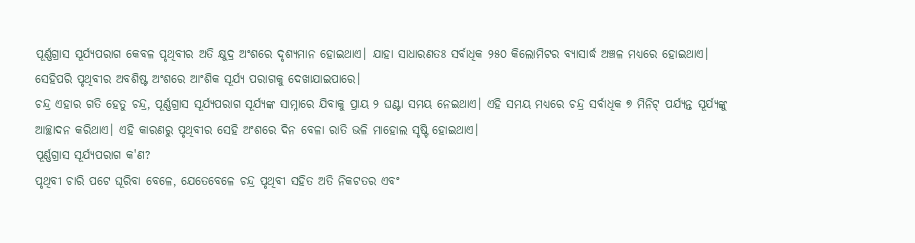ପୂର୍ଣ୍ଣଗ୍ରାସ ସୂର୍ଯ୍ୟପରାଗ କେବଳ ପୃଥିବୀର ଅତି କ୍ଷୁଦ୍ର ଅଂଶରେ ଦୃଶ୍ୟମାନ ହୋଇଥାଏ। ଯାହା ସାଧାରଣତଃ ସର୍ବାଧିକ ୨୫୦ କିଲୋମିଟର ବ୍ୟାସାର୍ଦ୍ଧ ଅଞ୍ଚଳ ମଧ୍ୟରେ ହୋଇଥାଏ। ସେହିପରି ପୃଥିବୀର ଅବଶିଷ୍ଟ ଅଂଶରେ ଆଂଶିକ ସୂର୍ଯ୍ୟ ପରାଗକୁ ଦେଖାଯାଇପାରେ।
ଚନ୍ଦ୍ର ଏହାର ଗତି ହେତୁ ଚନ୍ଦ୍ର, ପୂର୍ଣ୍ଣଗ୍ରାସ ସୂର୍ଯ୍ୟପରାଗ ସୂର୍ଯ୍ୟଙ୍କ ସାମ୍ନାରେ ଯିବାକୁ ପ୍ରାୟ ୨ ଘଣ୍ଟା ସମୟ ନେଇଥାଏ। ଏହି ସମୟ ମଧ୍ୟରେ ଚନ୍ଦ୍ର ସର୍ବାଧିକ ୭ ମିନିଟ୍ ପର୍ଯ୍ୟନ୍ତ ସୂର୍ଯ୍ୟଙ୍କୁ ଆଚ୍ଛାଦନ କରିଥାଏ। ଏହି କାରଣରୁ ପୃଥିବୀର ସେହି ଅଂଶରେ ଦିନ ବେଳା ରାତି ଭଳି ମାହୋଲ ସୃଷ୍ଟି ହୋଇଥାଏ।
ପୂର୍ଣ୍ଣଗ୍ରାସ ସୂର୍ଯ୍ୟପରାଗ କ'ଣ?
ପୃଥିବୀ ଚାରି ପଟେ ଘୂରିବା ବେଳେ, ଯେତେବେଳେ ଚନ୍ଦ୍ର ପୃଥିବୀ ସହିତ ଅତି ନିକଟତର ଏବଂ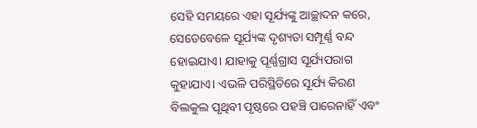ସେହି ସମୟରେ ଏହା ସୂର୍ଯ୍ୟଙ୍କୁ ଆଚ୍ଛାଦନ କରେ, ସେତେବେଳେ ସୂର୍ଯ୍ୟଙ୍କ ଦୃଶ୍ୟତା ସମ୍ପୂର୍ଣ୍ଣ ବନ୍ଦ ହୋଇଯାଏ। ଯାହାକୁ ପୂର୍ଣ୍ଣଗ୍ରାସ ସୂର୍ଯ୍ୟପରାଗ କୁହାଯାଏ। ଏଭଳି ପରିସ୍ଥିତିରେ ସୂର୍ଯ୍ୟ କିରଣ ବିଲକୁଲ ପୃଥିବୀ ପୃଷ୍ଠରେ ପହଞ୍ଚି ପାରେନାହିଁ ଏବଂ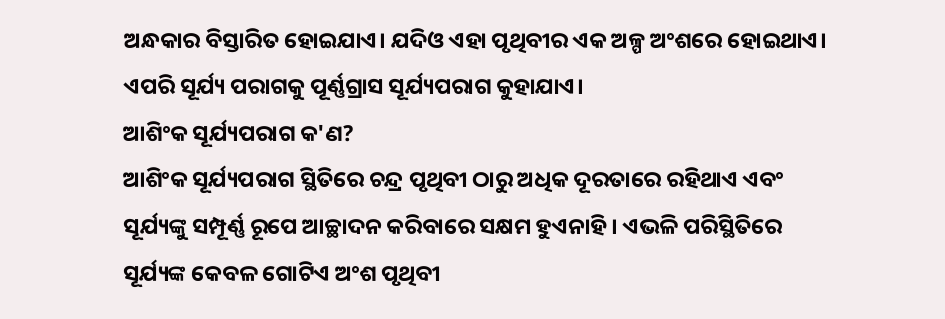ଅନ୍ଧକାର ବିସ୍ତାରିତ ହୋଇଯାଏ। ଯଦିଓ ଏହା ପୃଥିବୀର ଏକ ଅଳ୍ପ ଅଂଶରେ ହୋଇଥାଏ। ଏପରି ସୂର୍ଯ୍ୟ ପରାଗକୁ ପୂର୍ଣ୍ଣଗ୍ରାସ ସୂର୍ଯ୍ୟପରାଗ କୁହାଯାଏ।
ଆଶିଂକ ସୂର୍ଯ୍ୟପରାଗ କ'ଣ?
ଆଶିଂକ ସୂର୍ଯ୍ୟପରାଗ ସ୍ଥିତିରେ ଚନ୍ଦ୍ର ପୃଥିବୀ ଠାରୁ ଅଧିକ ଦୂରତାରେ ରହିଥାଏ ଏବଂ ସୂର୍ଯ୍ୟଙ୍କୁ ସମ୍ପୂର୍ଣ୍ଣ ରୂପେ ଆଚ୍ଛାଦନ କରିବାରେ ସକ୍ଷମ ହୁଏନାହି। ଏଭଳି ପରିସ୍ଥିତିରେ ସୂର୍ଯ୍ୟଙ୍କ କେବଳ ଗୋଟିଏ ଅଂଶ ପୃଥିବୀ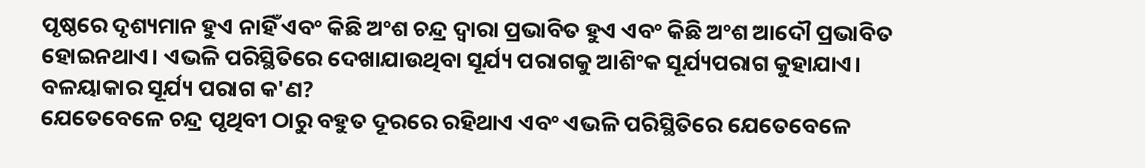ପୃଷ୍ଠରେ ଦୃଶ୍ୟମାନ ହୁଏ ନାହିଁ ଏବଂ କିଛି ଅଂଶ ଚନ୍ଦ୍ର ଦ୍ୱାରା ପ୍ରଭାବିତ ହୁଏ ଏବଂ କିଛି ଅଂଶ ଆଦୌ ପ୍ରଭାବିତ ହୋଇନଥାଏ। ଏଭଳି ପରିସ୍ଥିତିରେ ଦେଖାଯାଉଥିବା ସୂର୍ଯ୍ୟ ପରାଗକୁ ଆଶିଂକ ସୂର୍ଯ୍ୟପରାଗ କୁହାଯାଏ।
ବଳୟାକାର ସୂର୍ଯ୍ୟ ପରାଗ କ'ଣ?
ଯେତେବେଳେ ଚନ୍ଦ୍ର ପୃଥିବୀ ଠାରୁ ବହୁତ ଦୂରରେ ରହିଥାଏ ଏବଂ ଏଭଳି ପରିସ୍ଥିତିରେ ଯେତେବେଳେ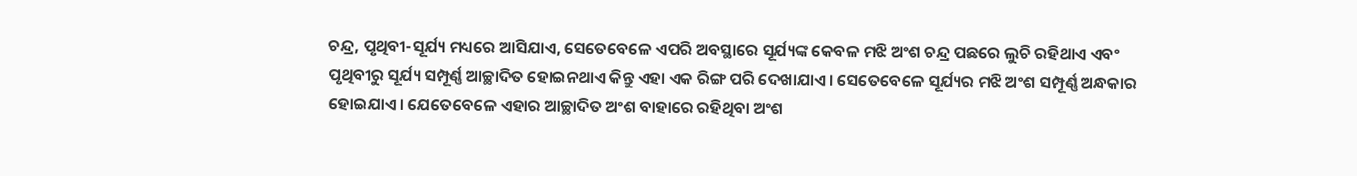ଚନ୍ଦ୍ର, ପୃଥିବୀ-ସୂର୍ଯ୍ୟ ମଧ୍ୟରେ ଆସିଯାଏ, ସେତେବେଳେ ଏପରି ଅବସ୍ଥାରେ ସୂର୍ଯ୍ୟଙ୍କ କେବଳ ମଝି ଅଂଶ ଚନ୍ଦ୍ର ପଛରେ ଲୁଚି ରହିଥାଏ ଏବଂ ପୃଥିବୀରୁ ସୂର୍ଯ୍ୟ ସମ୍ପୂର୍ଣ୍ଣ ଆଚ୍ଛାଦିତ ହୋଇନଥାଏ କିନ୍ତୁ ଏହା ଏକ ରିଙ୍ଗ ପରି ଦେଖାଯାଏ। ସେତେବେଳେ ସୂର୍ଯ୍ୟର ମଝି ଅଂଶ ସମ୍ପୂର୍ଣ୍ଣ ଅନ୍ଧକାର ହୋଇଯାଏ। ଯେତେବେଳେ ଏହାର ଆଚ୍ଛାଦିତ ଅଂଶ ବାହାରେ ରହିଥିବା ଅଂଶ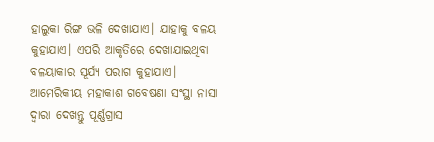ହାଲୁକା ରିଙ୍ଗ ଭଳି ଦେଖାଯାଏ। ଯାହାକୁ ବଳୟ କୁହାଯାଏ। ଏପରି ଆକୃତିରେ ଦେଖାଯାଇଥିବା ବଳୟାକାର ସୂର୍ଯ୍ୟ ପରାଗ କୁହାଯାଏ।
ଆମେରିକୀୟ ମହାକାଶ ଗବେଷଣା ସଂସ୍ଥା ନାସା ଦ୍ୱାରା ଦେଖନ୍ତୁ ପୂର୍ଣ୍ଣଗ୍ରାସ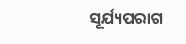ସୂର୍ଯ୍ୟପରାଗ